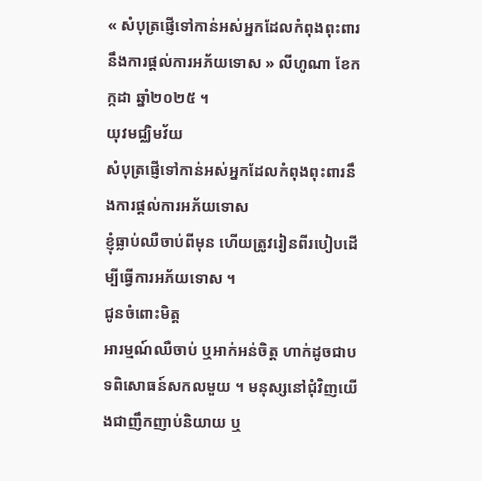« សំបុត្រផ្ញើទៅកាន់អស់អ្នកដែលកំពុងពុះពារនឹងការផ្ដល់ការអភ័យទោស » លីហូណា ខែកក្កដា ឆ្នាំ២០២៥ ។
យុវមជ្ឈិមវ័យ
សំបុត្រផ្ញើទៅកាន់អស់អ្នកដែលកំពុងពុះពារនឹងការផ្ដល់ការអភ័យទោស
ខ្ញុំធ្លាប់ឈឺចាប់ពីមុន ហើយត្រូវរៀនពីរបៀបដើម្បីធ្វើការអភ័យទោស ។
ជូនចំពោះមិត្ត
អារម្មណ៍ឈឺចាប់ ឬអាក់អន់ចិត្ត ហាក់ដូចជាបទពិសោធន៍សកលមួយ ។ មនុស្សនៅជុំវិញយើងជាញឹកញាប់និយាយ ឬ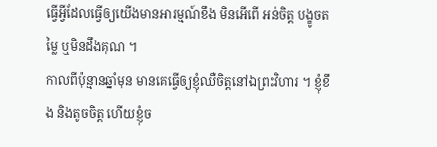ធ្វើអ្វីដែលធ្វើឲ្យយើងមានអារម្មណ៍ខឹង មិនអើពើ អន់ចិត្ត បង្ខូចតម្លៃ ឬមិនដឹងគុណ ។
កាលពីប៉ុន្មានឆ្នាំមុន មានគេធ្វើឲ្យខ្ញុំឈឺចិត្តនៅឯព្រះវិហារ ។ ខ្ញុំខឹង និងតូចចិត្ត ហើយខ្ញុំច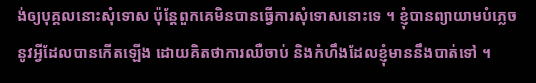ង់ឲ្យបុគ្គលនោះសុំទោស ប៉ុន្តែពួកគេមិនបានធ្វើការសុំទោសនោះទេ ។ ខ្ញុំបានព្យាយាមបំភ្លេចនូវអ្វីដែលបានកើតឡើង ដោយគិតថាការឈឺចាប់ និងកំហឹងដែលខ្ញុំមាននឹងបាត់ទៅ ។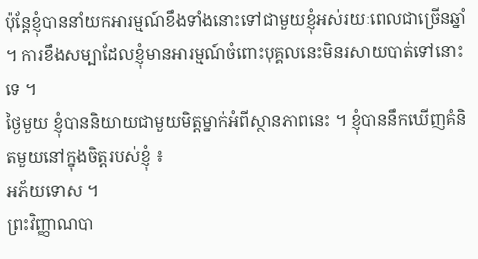ប៉ុន្តែខ្ញុំបាននាំយកអារម្មណ៍ខឹងទាំងនោះទៅជាមួយខ្ញុំអស់រយៈពេលជាច្រើនឆ្នាំ ។ ការខឹងសម្បាដែលខ្ញុំមានអារម្មណ៍ចំពោះបុគ្គលនេះមិនរសាយបាត់ទៅនោះទេ ។
ថ្ងៃមួយ ខ្ញុំបាននិយាយជាមួយមិត្តម្នាក់អំពីស្ថានភាពនេះ ។ ខ្ញុំបាននឹកឃើញគំនិតមួយនៅក្នុងចិត្តរបស់ខ្ញុំ ៖
អភ័យទោស ។
ព្រះវិញ្ញាណបា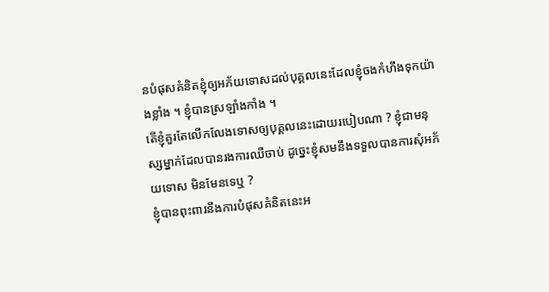នបំផុសគំនិតខ្ញុំឲ្យអភ័យទោសដល់បុគ្គលនេះដែលខ្ញុំចងកំហឹងទុកយ៉ាងខ្លាំង ។ ខ្ញុំបានស្រឡាំងកាំង ។
តើខ្ញុំគួរតែលើកលែងទោសឲ្យបុគ្គលនេះដោយរបៀបណា ? ខ្ញុំជាមនុស្សម្នាក់ដែលបានរងការឈឺចាប់ ដូច្នេះខ្ញុំសមនឹងទទួលបានការសុំអភ័យទោស មិនមែនទេឬ ?
ខ្ញុំបានពុះពារនឹងការបំផុសគំនិតនេះអ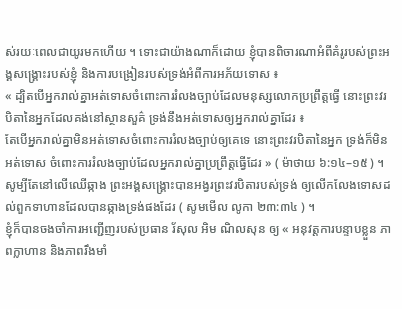ស់រយៈពេលជាយូរមកហើយ ។ ទោះជាយ៉ាងណាក៏ដោយ ខ្ញុំបានពិចារណាអំពីគំរូរបស់ព្រះអង្គសង្គ្រោះរបស់ខ្ញុំ និងការបង្រៀនរបស់ទ្រង់អំពីការអភ័យទោស ៖
« ដ្បិតបើអ្នករាល់គ្នាអត់ទោសចំពោះការរំលងច្បាប់ដែលមនុស្សលោកប្រព្រឹត្តធ្វើ នោះព្រះវរបិតានៃអ្នកដែលគង់នៅស្ថានសួគ៌ ទ្រង់នឹងអត់ទោសឲ្យអ្នករាល់គ្នាដែរ ៖
តែបើអ្នករាល់គ្នាមិនអត់ទោសចំពោះការរំលងច្បាប់ឲ្យគេទេ នោះព្រះវរបិតានៃអ្នក ទ្រង់ក៏មិនអត់ទោស ចំពោះការរំលងច្បាប់ដែលអ្នករាល់គ្នាប្រព្រឹត្តធ្វើដែរ » ( ម៉ាថាយ ៦:១៤–១៥ ) ។
សូម្បីតែនៅលើឈើឆ្កាង ព្រះអង្គសង្គ្រោះបានអង្វរព្រះវរបិតារបស់ទ្រង់ ឲ្យលើកលែងទោសដល់ពួកទាហានដែលបានឆ្កាងទ្រង់ផងដែរ ( សូមមើល លូកា ២៣:៣៤ ) ។
ខ្ញុំក៏បានចងចាំការអញ្ជើញរបស់ប្រធាន រ័សុល អិម ណិលសុន ឲ្យ « អនុវត្តការបន្ទាបខ្លួន ភាពក្លាហាន និងភាពរឹងមាំ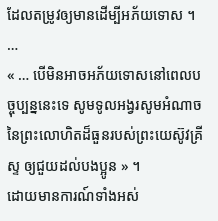ដែលតម្រូវឲ្យមានដើម្បីអភ័យទោស ។ …
« … បើមិនអាចអភ័យទោសនៅពេលបច្ចុប្បន្ននេះទេ សូមទូលអង្វរសូមអំណាចនៃព្រះលោហិតដ៏ធួនរបស់ព្រះយេស៊ូវគ្រីស្ទ ឲ្យជួយដល់បងប្អូន » ។
ដោយមានការណ៍ទាំងអស់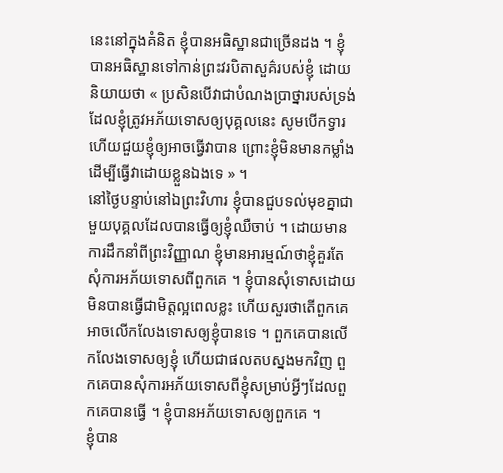នេះនៅក្នុងគំនិត ខ្ញុំបានអធិស្ឋានជាច្រើនដង ។ ខ្ញុំបានអធិស្ឋានទៅកាន់ព្រះវរបិតាសួគ៌របស់ខ្ញុំ ដោយនិយាយថា « ប្រសិនបើវាជាបំណងប្រាថ្នារបស់ទ្រង់ដែលខ្ញុំត្រូវអភ័យទោសឲ្យបុគ្គលនេះ សូមបើកទ្វារ ហើយជួយខ្ញុំឲ្យអាចធ្វើវាបាន ព្រោះខ្ញុំមិនមានកម្លាំងដើម្បីធ្វើវាដោយខ្លួនឯងទេ » ។
នៅថ្ងៃបន្ទាប់នៅឯព្រះវិហារ ខ្ញុំបានជួបទល់មុខគ្នាជាមួយបុគ្គលដែលបានធ្វើឲ្យខ្ញុំឈឺចាប់ ។ ដោយមានការដឹកនាំពីព្រះវិញ្ញាណ ខ្ញុំមានអារម្មណ៍ថាខ្ញុំគួរតែសុំការអភ័យទោសពីពួកគេ ។ ខ្ញុំបានសុំទោសដោយមិនបានធ្វើជាមិត្តល្អពេលខ្លះ ហើយសួរថាតើពួកគេអាចលើកលែងទោសឲ្យខ្ញុំបានទេ ។ ពួកគេបានលើកលែងទោសឲ្យខ្ញុំ ហើយជាផលតបស្នងមកវិញ ពួកគេបានសុំការអភ័យទោសពីខ្ញុំសម្រាប់អ្វីៗដែលពួកគេបានធ្វើ ។ ខ្ញុំបានអភ័យទោសឲ្យពួកគេ ។
ខ្ញុំបាន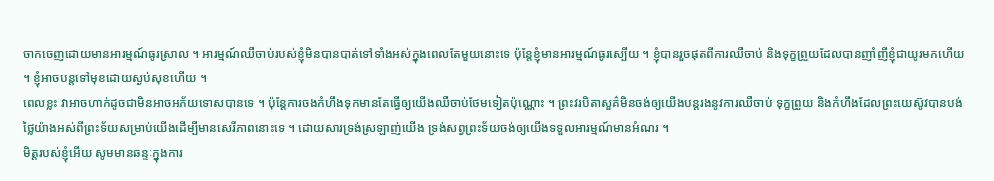ចាកចេញដោយមានអារម្មណ៍ធូរស្រាល ។ អារម្មណ៍ឈឺចាប់របស់ខ្ញុំមិនបានបាត់ទៅទាំងអស់ក្នុងពេលតែមួយនោះទេ ប៉ុន្តែខ្ញុំមានអារម្មណ៍ធូរស្បើយ ។ ខ្ញុំបានរួចផុតពីការឈឺចាប់ និងទុក្ខព្រួយដែលបានញាំញីខ្ញុំជាយូរមកហើយ ។ ខ្ញុំអាចបន្តទៅមុខដោយស្ងប់សុខហើយ ។
ពេលខ្លះ វាអាចហាក់ដូចជាមិនអាចអភ័យទោសបានទេ ។ ប៉ុន្តែការចងកំហឹងទុកមានតែធ្វើឲ្យយើងឈឺចាប់ថែមទៀតប៉ុណ្ណោះ ។ ព្រះវរបិតាសួគ៌មិនចង់ឲ្យយើងបន្តរងនូវការឈឺចាប់ ទុក្ខព្រួយ និងកំហឹងដែលព្រះយេស៊ូវបានបង់ថ្លៃយ៉ាងអស់ពីព្រះទ័យសម្រាប់យើងដើម្បីមានសេរីភាពនោះទេ ។ ដោយសារទ្រង់ស្រឡាញ់យើង ទ្រង់សព្វព្រះទ័យចង់ឲ្យយើងទទួលអារម្មណ៍មានអំណរ ។
មិត្តរបស់ខ្ញុំអើយ សូមមានឆន្ទៈក្នុងការ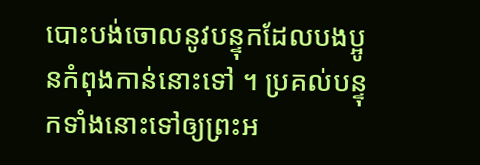បោះបង់ចោលនូវបន្ទុកដែលបងប្អូនកំពុងកាន់នោះទៅ ។ ប្រគល់បន្ទុកទាំងនោះទៅឲ្យព្រះអ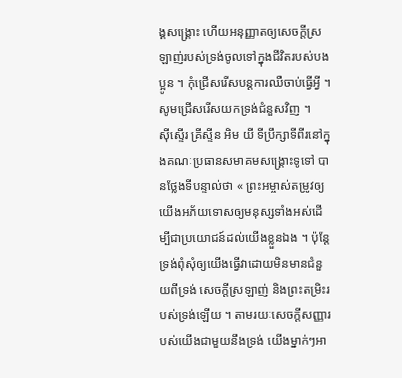ង្គសង្គ្រោះ ហើយអនុញ្ញាតឲ្យសេចក្តីស្រឡាញ់របស់ទ្រង់ចូលទៅក្នុងជីវិតរបស់បងប្អូន ។ កុំជ្រើសរើសបន្តការឈឺចាប់ធ្វើអ្វី ។ សូមជ្រើសរើសយកទ្រង់ជំនួសវិញ ។
ស៊ីស្ទើរ គ្រីស្ទីន អិម យី ទីប្រឹក្សាទីពីរនៅក្នុងគណៈប្រធានសមាគមសង្រ្គោះទូទៅ បានថ្លែងទីបន្ទាល់ថា « ព្រះអម្ចាស់តម្រូវឲ្យយើងអភ័យទោសឲ្យមនុស្សទាំងអស់ដើម្បីជាប្រយោជន៍ដល់យើងខ្លួនឯង ។ ប៉ុន្តែ ទ្រង់ពុំសុំឲ្យយើងធ្វើវាដោយមិនមានជំនួយពីទ្រង់ សេចក្ដីស្រឡាញ់ និងព្រះតម្រិះរបស់ទ្រង់ឡើយ ។ តាមរយៈសេចក្ដីសញ្ញារបស់យើងជាមួយនឹងទ្រង់ យើងម្នាក់ៗអា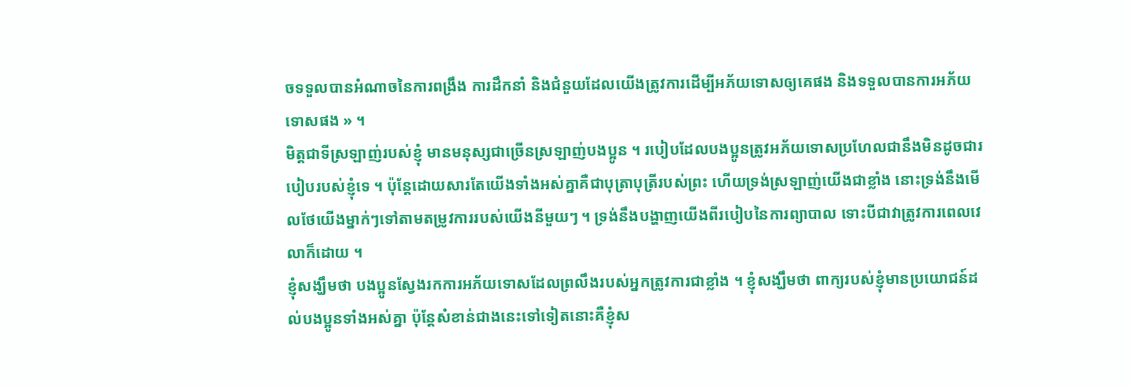ចទទួលបានអំណាចនៃការពង្រឹង ការដឹកនាំ និងជំនួយដែលយើងត្រូវការដើម្បីអភ័យទោសឲ្យគេផង និងទទួលបានការអភ័យទោសផង » ។
មិត្តជាទីស្រឡាញ់របស់ខ្ញុំ មានមនុស្សជាច្រើនស្រឡាញ់បងប្អូន ។ របៀបដែលបងប្អូនត្រូវអភ័យទោសប្រហែលជានឹងមិនដូចជារបៀបរបស់ខ្ញុំទេ ។ ប៉ុន្តែដោយសារតែយើងទាំងអស់គ្នាគឺជាបុត្រាបុត្រីរបស់ព្រះ ហើយទ្រង់ស្រឡាញ់យើងជាខ្លាំង នោះទ្រង់នឹងមើលថែយើងម្នាក់ៗទៅតាមតម្រូវការរបស់យើងនីមួយៗ ។ ទ្រង់នឹងបង្ហាញយើងពីរបៀបនៃការព្យាបាល ទោះបីជាវាត្រូវការពេលវេលាក៏ដោយ ។
ខ្ញុំសង្ឃឹមថា បងប្អូនស្វែងរកការអភ័យទោសដែលព្រលឹងរបស់អ្នកត្រូវការជាខ្លាំង ។ ខ្ញុំសង្ឃឹមថា ពាក្យរបស់ខ្ញុំមានប្រយោជន៍ដល់បងប្អូនទាំងអស់គ្នា ប៉ុន្តែសំខាន់ជាងនេះទៅទៀតនោះគឺខ្ញុំស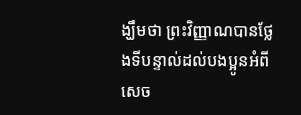ង្ឃឹមថា ព្រះវិញ្ញាណបានថ្លែងទីបន្ទាល់ដល់បងប្អូនអំពីសេច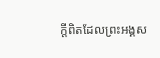ក្តីពិតដែលព្រះអង្គស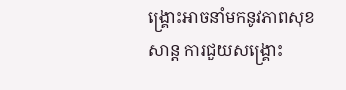ង្គ្រោះអាចនាំមកនូវភាពសុខសាន្ត ការជួយសង្គ្រោះ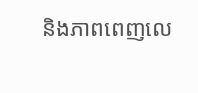និងភាពពេញលេ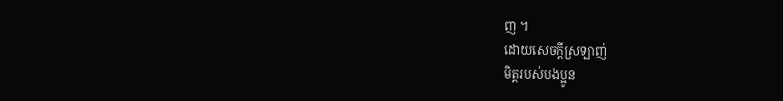ញ ។
ដោយសេចក្តីស្រឡាញ់
មិត្តរបស់បងប្អូន